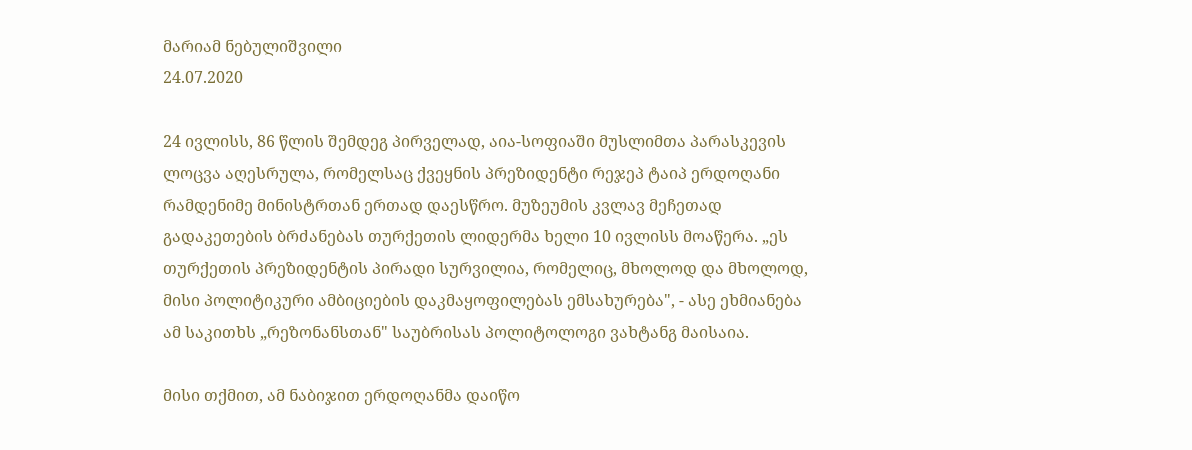მარიამ ნებულიშვილი
24.07.2020

24 ივლისს, 86 წლის შემდეგ პირველად, აია-სოფიაში მუსლიმთა პარასკევის ლოცვა აღესრულა, რომელსაც ქვეყნის პრეზიდენტი რეჯეპ ტაიპ ერდოღანი რამდენიმე მინისტრთან ერთად დაესწრო. მუზეუმის კვლავ მეჩეთად გადაკეთების ბრძანებას თურქეთის ლიდერმა ხელი 10 ივლისს მოაწერა. „ეს თურქეთის პრეზიდენტის პირადი სურვილია, რომელიც, მხოლოდ და მხოლოდ, მისი პოლიტიკური ამბიციების დაკმაყოფილებას ემსახურება", - ასე ეხმიანება ამ საკითხს „რეზონანსთან" საუბრისას პოლიტოლოგი ვახტანგ მაისაია.

მისი თქმით, ამ ნაბიჯით ერდოღანმა დაიწო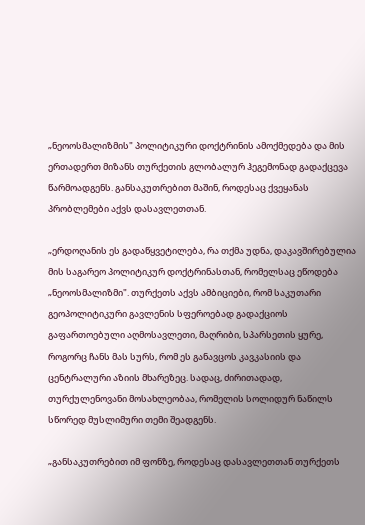„ნეოოსმალიზმის" პოლიტიკური დოქტრინის ამოქმედება და მის ერთადერთ მიზანს თურქეთის გლობალურ ჰეგემონად გადაქცევა წარმოადგენს. განსაკუთრებით მაშინ, როდესაც ქვეყანას პრობლემები აქვს დასავლეთთან.

„ერდოღანის ეს გადაწყვეტილება, რა თქმა უდნა, დაკავშირებულია მის საგარეო პოლიტიკურ დოქტრინასთან, რომელსაც ეწოდება „ნეოოსმალიზმი". თურქეთს აქვს ამბიციები, რომ საკუთარი გეოპოლიტიკური გავლენის სფეროებად გადაქციოს გაფართოებული აღმოსავლეთი, მაღრიბი, სპარსეთის ყურე, როგორც ჩანს მას სურს, რომ ეს განავცოს კავკასიის და ცენტრალური აზიის მხარეზეც. სადაც, ძირითადად, თურქულენოვანი მოსახლეობაა, რომელის სოლიდურ ნაწილს სწორედ მუსლიმური თემი შეადგენს.

„განსაკუთრებით იმ ფონზე, როდესაც დასავლეთთან თურქეთს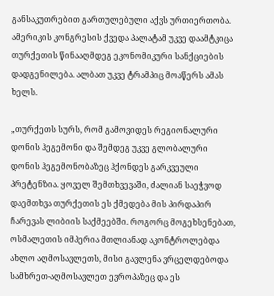განსაკუთრებით გართულებული აქვს ურთიერთობა. ამერიკის კონგრესის ქვედა პალატამ უკვე დაამტკიცა თურქეთის წინააღმდეგ ეკონომიკური სანქციების დადგენილება. ალბათ უკვე ტრამპიც მოაწერს ამას ხელს.

„თურქეთს სურს, რომ გამოვიდეს რეგიონალური დონის ჰეგემონი და შემდეგ უკვე გლობალური დონის ჰეგემონობაზეც ჰქონდეს გარკვეული პრეტენზია. ყოველ შემთხვევაში, ძალიან საეჭვოდ დაემთხვა თურქეთის ეს ქმედება მის პირდაპირ ჩარევას ლიბიის საქმეებში. როგორც მოგეხსენებათ, ოსმალეთის იმპერია მთლიანად აკონტროლებდა ახლო აღმოსავლეთს, მისი გავლენა ვრცელდებოდა სამხრეთ-აღმოსავლეთ ევროპაზეც და ეს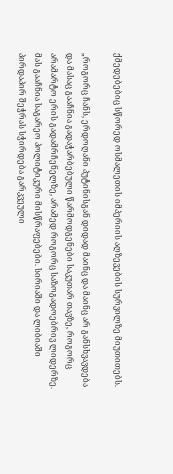ქმედებებიც სწორედ ოსმალეთის იმპერიის აღზევების სურვილზე მიუთითებს.

„როგორც ჩანს, ერდოღანი პუტინისგან დიდად მაინც და მაინც არ განსხვავდება და მასაც გააჩნია გადაჭარბებული წარმოდგენები საკუთარ თავზე, როგორც არამარტო ერის გადამრჩენელზე, არამედ როგორც საზოგადოებრივ ლიდერზე. მას გააჩნია საგარეო პოლიტიკური მისწრაფებები. სირიაში და ლიბიაში პირდაპირ შეჭრას სჭირდება გარკვეული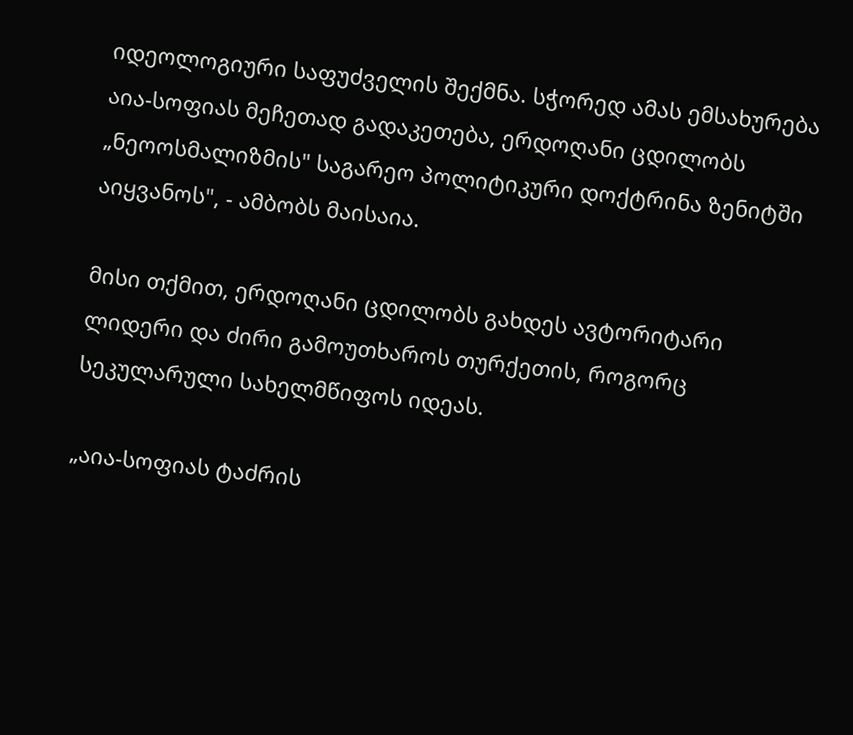იდეოლოგიური საფუძველის შექმნა. სჭორედ ამას ემსახურება აია-სოფიას მეჩეთად გადაკეთება, ერდოღანი ცდილობს „ნეოოსმალიზმის" საგარეო პოლიტიკური დოქტრინა ზენიტში აიყვანოს", - ამბობს მაისაია.

მისი თქმით, ერდოღანი ცდილობს გახდეს ავტორიტარი ლიდერი და ძირი გამოუთხაროს თურქეთის, როგორც სეკულარული სახელმწიფოს იდეას.

„აია-სოფიას ტაძრის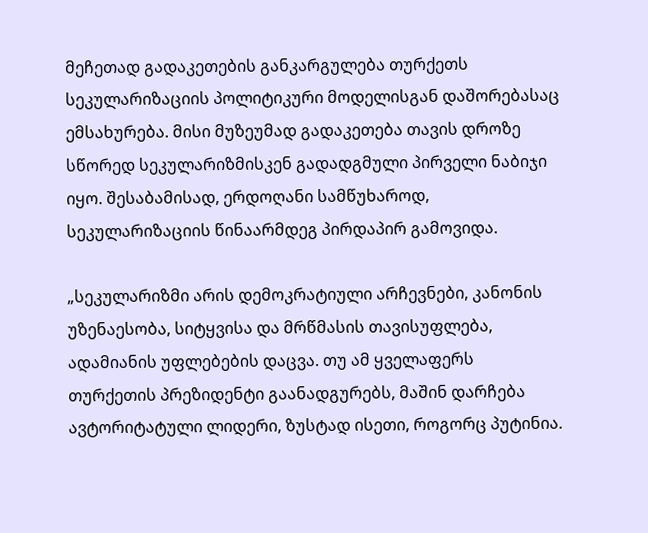მეჩეთად გადაკეთების განკარგულება თურქეთს სეკულარიზაციის პოლიტიკური მოდელისგან დაშორებასაც ემსახურება. მისი მუზეუმად გადაკეთება თავის დროზე სწორედ სეკულარიზმისკენ გადადგმული პირველი ნაბიჯი იყო. შესაბამისად, ერდოღანი სამწუხაროდ, სეკულარიზაციის წინაარმდეგ პირდაპირ გამოვიდა.

„სეკულარიზმი არის დემოკრატიული არჩევნები, კანონის უზენაესობა, სიტყვისა და მრწმასის თავისუფლება, ადამიანის უფლებების დაცვა. თუ ამ ყველაფერს თურქეთის პრეზიდენტი გაანადგურებს, მაშინ დარჩება ავტორიტატული ლიდერი, ზუსტად ისეთი, როგორც პუტინია.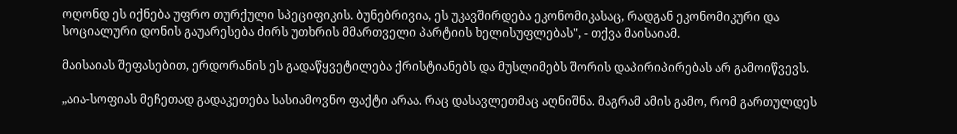ოღონდ ეს იქნება უფრო თურქული სპეციფიკის. ბუნებრივია, ეს უკავშირდება ეკონომიკასაც, რადგან ეკონომიკური და სოციალური დონის გაუარესება ძირს უთხრის მმართველი პარტიის ხელისუფლებას", - თქვა მაისაიამ.

მაისაიას შეფასებით, ერდორანის ეს გადაწყვეტილება ქრისტიანებს და მუსლიმებს შორის დაპირიპირებას არ გამოიწვევს.

„აია-სოფიას მეჩეთად გადაკეთება სასიამოვნო ფაქტი არაა. რაც დასავლეთმაც აღნიშნა. მაგრამ ამის გამო, რომ გართულდეს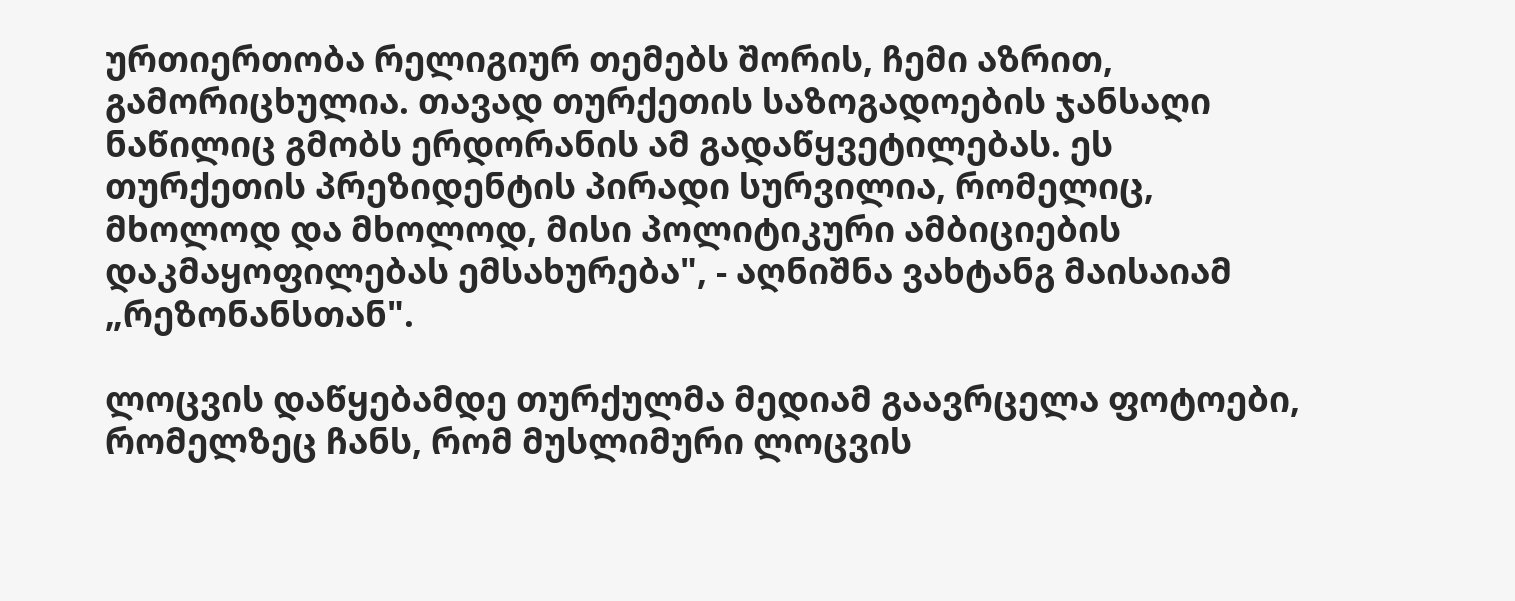ურთიერთობა რელიგიურ თემებს შორის, ჩემი აზრით, გამორიცხულია. თავად თურქეთის საზოგადოების ჯანსაღი ნაწილიც გმობს ერდორანის ამ გადაწყვეტილებას. ეს თურქეთის პრეზიდენტის პირადი სურვილია, რომელიც, მხოლოდ და მხოლოდ, მისი პოლიტიკური ამბიციების დაკმაყოფილებას ემსახურება", - აღნიშნა ვახტანგ მაისაიამ „რეზონანსთან".

ლოცვის დაწყებამდე თურქულმა მედიამ გაავრცელა ფოტოები, რომელზეც ჩანს, რომ მუსლიმური ლოცვის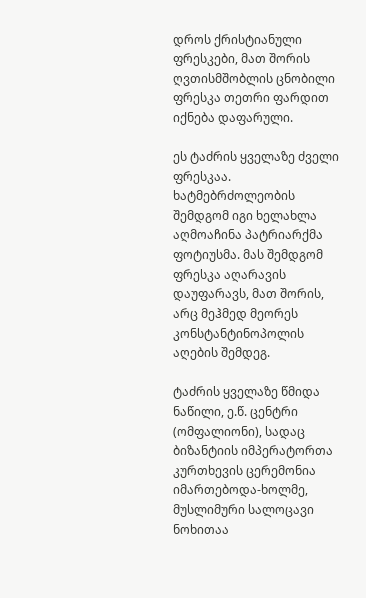დროს ქრისტიანული ფრესკები, მათ შორის ღვთისმშობლის ცნობილი ფრესკა თეთრი ფარდით იქნება დაფარული.

ეს ტაძრის ყველაზე ძველი ფრესკაა. ხატმებრძოლეობის შემდგომ იგი ხელახლა აღმოაჩინა პატრიარქმა ფოტიუსმა. მას შემდგომ ფრესკა აღარავის დაუფარავს, მათ შორის, არც მეჰმედ მეორეს კონსტანტინოპოლის აღების შემდეგ.

ტაძრის ყველაზე წმიდა ნაწილი, ე.წ. ცენტრი (ომფალიონი), სადაც ბიზანტიის იმპერატორთა კურთხევის ცერემონია იმართებოდა-ხოლმე, მუსლიმური სალოცავი ნოხითაა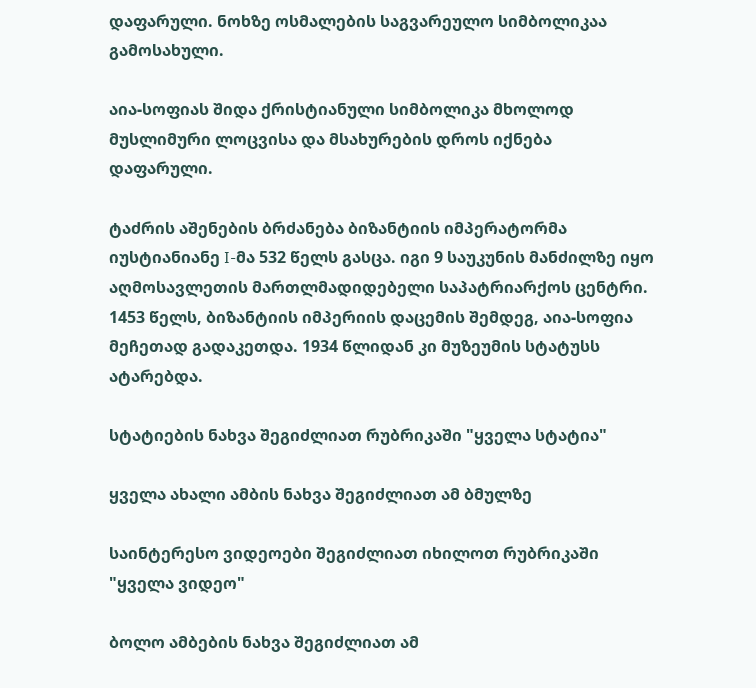დაფარული. ნოხზე ოსმალების საგვარეულო სიმბოლიკაა გამოსახული.

აია-სოფიას შიდა ქრისტიანული სიმბოლიკა მხოლოდ მუსლიმური ლოცვისა და მსახურების დროს იქნება დაფარული.

ტაძრის აშენების ბრძანება ბიზანტიის იმპერატორმა იუსტიანიანე I-მა 532 წელს გასცა. იგი 9 საუკუნის მანძილზე იყო აღმოსავლეთის მართლმადიდებელი საპატრიარქოს ცენტრი. 1453 წელს, ბიზანტიის იმპერიის დაცემის შემდეგ, აია-სოფია მეჩეთად გადაკეთდა. 1934 წლიდან კი მუზეუმის სტატუსს ატარებდა.

სტატიების ნახვა შეგიძლიათ რუბრიკაში "ყველა სტატია"

ყველა ახალი ამბის ნახვა შეგიძლიათ ამ ბმულზე

საინტერესო ვიდეოები შეგიძლიათ იხილოთ რუბრიკაში "ყველა ვიდეო"

ბოლო ამბების ნახვა შეგიძლიათ ამ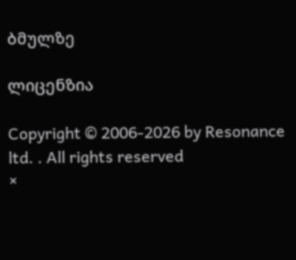ბმულზე

ლიცენზია

Copyright © 2006-2026 by Resonance ltd. . All rights reserved
×